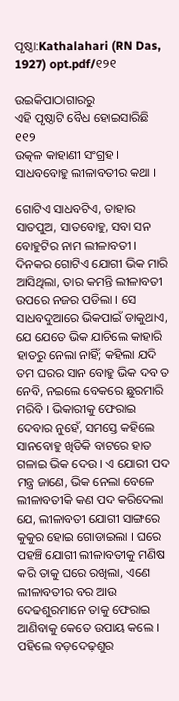ପୃଷ୍ଠା:Kathalahari (RN Das, 1927) opt.pdf/୧୨୧

ଉଇକିପାଠାଗାର‌ରୁ
ଏହି ପୃଷ୍ଠାଟି ବୈଧ ହୋଇସାରିଛି
୧୧୨
ଉତ୍କଳ କାହାଣୀ ସଂଗ୍ରହ ।
ସାଧବବୋହୁ ଲୀଳାବତୀର କଥା ।

ଗୋଟିଏ ସାଧବଟିଏ, ତାହାର ସାତପୁଅ, ସାତବୋହୁ, ସବା ସନ ବୋହୁଟିର ନାମ ଲୀଳାବତୀ । ଦିନକର ଗୋଟିଏ ଯୋଗୀ ଭିକ ମାରି ଆସିଥିଲା, ତାର କମନ୍ତି ଲୀଳାବତୀ ଉପରେ ନଜର ପଡିଲା । ସେ ସାଧବଦୁଆରେ ଭିକପାଇଁ ଡାକୁଥାଏ, ଯେ ଯେତେ ଭିକ ଯାଚିଲେ କାହାରି ହାତରୁ ନେଲା ନାହିଁ; କହିଲା ଯଦି ତମ ଘରର ସାନ ବୋହୁ ଭିକ ଦବ ତ ନେବି, ନଇଲେ ବେକରେ ଛୁରମାରି ମରିବି । ଭିକାରୀକୁ ଫେରାଇ ଦେବାର ନୁହେଁ, ସମସ୍ତେ କହିଲେ ସାନବୋହୁ ଖିଡିକି ବାଟରେ ହାତ ଗଳାଇ ଭିକ ଦେଉ । ଏ ଯୋରୀ ପଦ ମନ୍ତ୍ର ଜାଣେ, ଭିକ ନେଲା ବେଳେ ଲୀଳାବତୀକି କଣ ପଦ କରିଦେଲା ଯେ, ଲୀଳାବତୀ ଯୋଗୀ ସାଙ୍ଗରେ କୁକୁର ହୋଇ ଗୋଡାଇଲା । ଘରେ ପହଞ୍ଚି ଯୋଗୀ ଲୀଳାବତୀକୁ ମଣିଷ କରି ତାକୁ ଘରେ ରଖିଲା, ଏଣେ ଲୀଳାବତୀର ବର ଆଉ ଦେଢଶୁରମାନେ ତାକୁ ଫେରାଇ ଆଣିବାକୁ କେତେ ଉପାୟ କଲେ । ପହିଲେ ବଡ଼ଦେଢ଼ଶୁର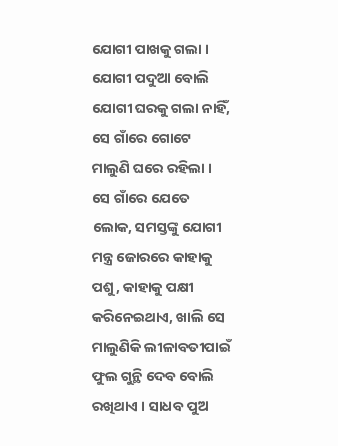ଯୋଗୀ ପାଖକୁ ଗଲା । ଯୋଗୀ ପଦୁଆ ବୋଲି ଯୋଗୀ ଘରକୁ ଗଲା ନାହିଁ, ସେ ଗାଁରେ ଗୋଟେ ମାଲୁଣି ଘରେ ରହିଲା । ସେ ଗାଁରେ ଯେତେ ଲୋକ, ସମସ୍ତଙ୍କୁ ଯୋଗୀ ମନ୍ତ୍ର ଜୋରରେ କାହାକୁ ପଶୁ, କାହାକୁ ପକ୍ଷୀ କରିନେଇଥାଏ, ଖାଲି ସେ ମାଲୁଣିକି ଲୀଳାବତୀପାଇଁ ଫୁଲ ଗୁନ୍ଥି ଦେବ ବୋଲି ରଖିଥାଏ । ସାଧବ ପୁଅ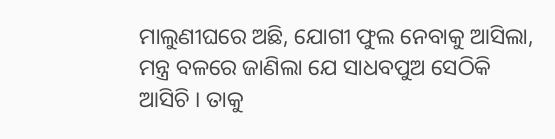ମାଲୁଣୀଘରେ ଅଛି, ଯୋଗୀ ଫୁଲ ନେବାକୁ ଆସିଲା, ମନ୍ତ୍ର ବଳରେ ଜାଣିଲା ଯେ ସାଧବପୁଅ ସେଠିକି ଆସିଚି । ତାକୁ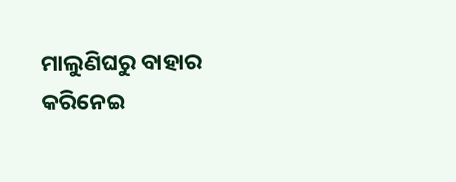ମାଲୁଣିଘରୁ ବାହାର କରିନେଇ